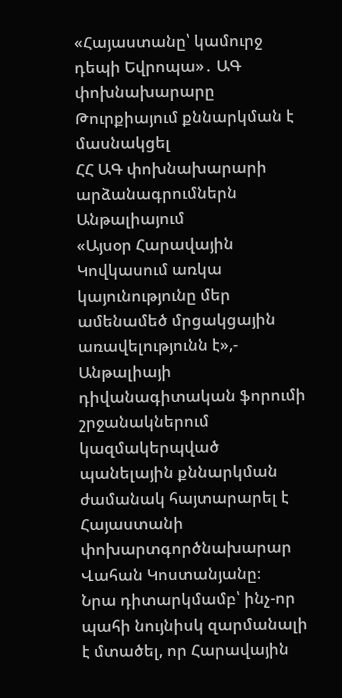«Հայաստանը՝ կամուրջ դեպի Եվրոպա»․ ԱԳ փոխնախարարը Թուրքիայում քննարկման է մասնակցել
ՀՀ ԱԳ փոխնախարարի արձանագրումներն Անթալիայում
«Այսօր Հարավային Կովկասում առկա կայունությունը մեր ամենամեծ մրցակցային առավելությունն է»,- Անթալիայի դիվանագիտական ֆորումի շրջանակներում կազմակերպված պանելային քննարկման ժամանակ հայտարարել է Հայաստանի փոխարտգործնախարար Վահան Կոստանյանը։
Նրա դիտարկմամբ՝ ինչ-որ պահի նույնիսկ զարմանալի է մտածել, որ Հարավային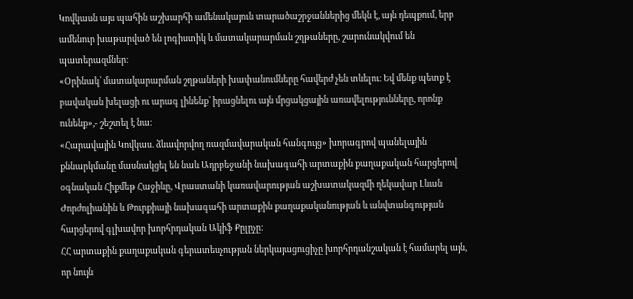Կովկասն այս պահին աշխարհի ամենակայուն տարածաշրջաններից մեկն է, այն դեպքում, երբ ամենուր խաթարված են լոգիստիկ և մատակարարման շղթաները, շարունակվում են պատերազմներ։
«Օրինակ՝ մատակարարման շղթաների խափանումները հավերժ չեն տևելու։ Եվ մենք պետք է բավական խելացի ու արագ լինենք՝ իրացնելու այն մրցակցային առավելությունները, որոնք ունենք»,- շեշտել է նա։
«Հարավային Կովկաս. ձևավորվող ռազմավարական հանգույց» խորագրով պանելային քննարկմանը մասնակցել են նաև Ադրբեջանի նախագահի արտաքին քաղաքական հարցերով օգնական Հիքմեթ Հաջիևը, Վրաստանի կառավարության աշխատակազմի ղեկավար Լևան Ժորժոլիանին և Թուրքիայի նախագահի արտաքին քաղաքականության և անվտանգության հարցերով գլխավոր խորհրդական Ակիֆ Քըլըչը:
ՀՀ արտաքին քաղաքական գերատեսչության ներկայացուցիչը խորհրդանշական է համարել այն, որ նույն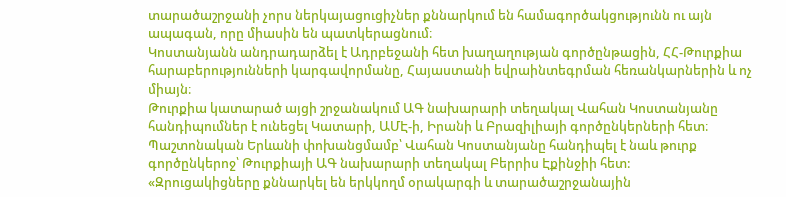տարածաշրջանի չորս ներկայացուցիչներ քննարկում են համագործակցությունն ու այն ապագան, որը միասին են պատկերացնում։
Կոստանյանն անդրադարձել է Ադրբեջանի հետ խաղաղության գործընթացին, ՀՀ-Թուրքիա հարաբերությունների կարգավորմանը, Հայաստանի եվրաինտեգրման հեռանկարներին և ոչ միայն։
Թուրքիա կատարած այցի շրջանակում ԱԳ նախարարի տեղակալ Վահան Կոստանյանը հանդիպումներ է ունեցել Կատարի, ԱՄԷ-ի, Իրանի և Բրազիլիայի գործընկերների հետ։ Պաշտոնական Երևանի փոխանցմամբ՝ Վահան Կոստանյանը հանդիպել է նաև թուրք գործընկերոջ՝ Թուրքիայի ԱԳ նախարարի տեղակալ Բերրիս Էքինջիի հետ:
«Զրուցակիցները քննարկել են երկկողմ օրակարգի և տարածաշրջանային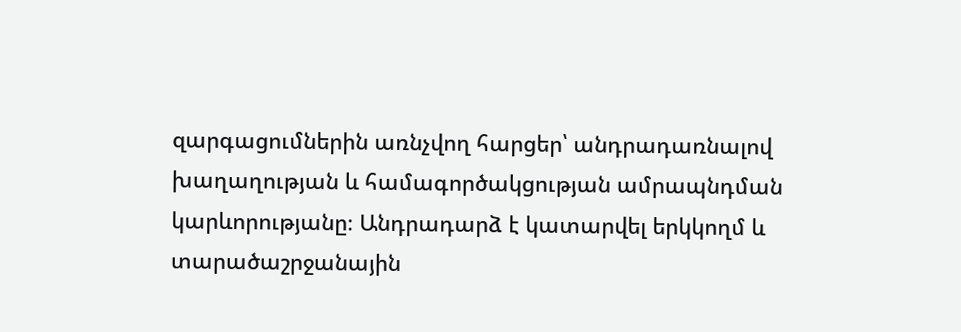զարգացումներին առնչվող հարցեր՝ անդրադառնալով խաղաղության և համագործակցության ամրապնդման կարևորությանը։ Անդրադարձ է կատարվել երկկողմ և տարածաշրջանային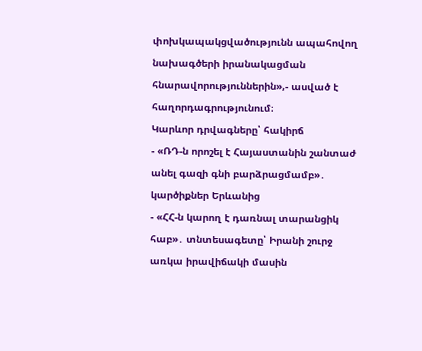փոխկապակցվածությունն ապահովող նախագծերի իրանակացման հնարավորություններին»,- ասված է հաղորդագրությունում։
Կարևոր դրվագները՝ հակիրճ
- «ՌԴ-ն որոշել է Հայաստանին շանտաժ անել գազի գնի բարձրացմամբ»․ կարծիքներ Երևանից
- «ՀՀ-ն կարող է դառնալ տարանցիկ հաբ»․ տնտեսագետը՝ Իրանի շուրջ առկա իրավիճակի մասին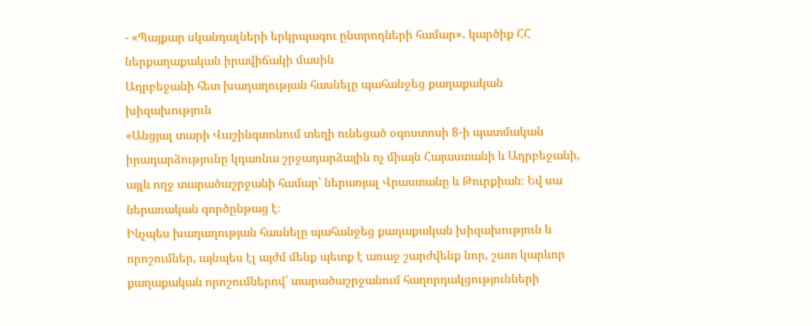- «Պայքար սկանդալների երկրպագու ընտրողների համար»․ կարծիք ՀՀ ներքաղաքական իրավիճակի մասին
Ադրբեջանի հետ խաղաղության հասնելը պահանջեց քաղաքական խիզախություն
«Անցյալ տարի Վաշինգտոնում տեղի ունեցած օգոստոսի 8-ի պատմական իրադարձությունը կդառնա շրջադարձային ոչ միայն Հայաստանի և Ադրբեջանի, այլև ողջ տարածաշրջանի համար՝ ներառյալ Վրաստանը և Թուրքիան։ Եվ սա ներառական գործընթաց է։
Ինչպես խաղաղության հասնելը պահանջեց քաղաքական խիզախություն և որոշումներ, այնպես էլ այժմ մենք պետք է առաջ շարժվենք նոր, շատ կարևոր քաղաքական որոշումներով՝ տարածաշրջանում հաղորդակցությունների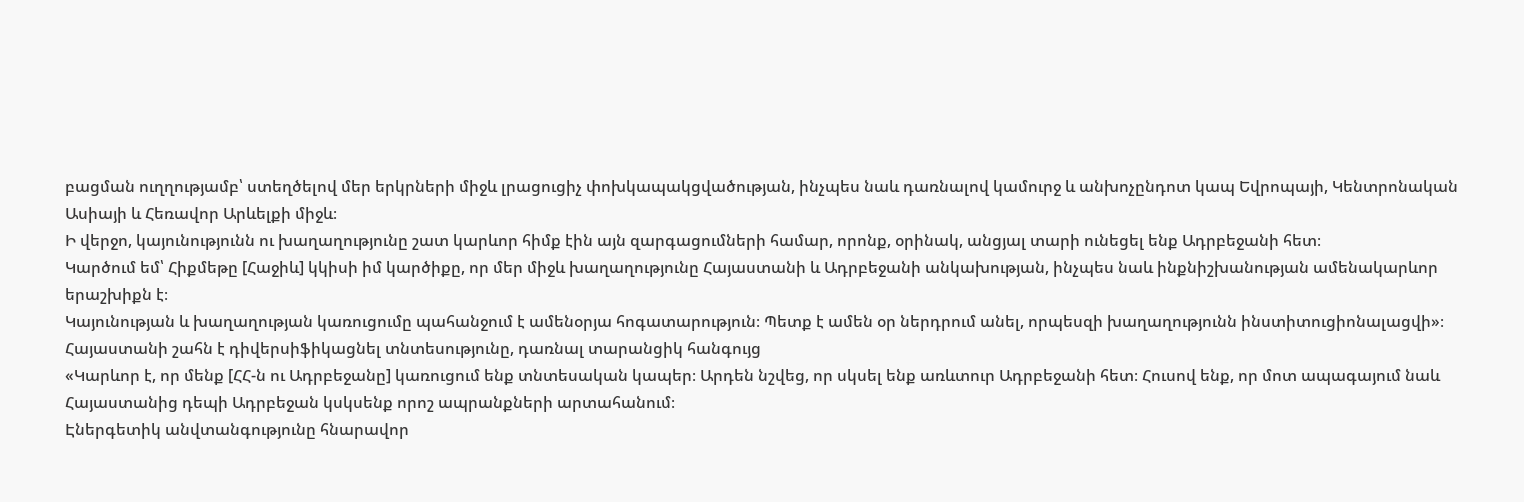բացման ուղղությամբ՝ ստեղծելով մեր երկրների միջև լրացուցիչ փոխկապակցվածության, ինչպես նաև դառնալով կամուրջ և անխոչընդոտ կապ Եվրոպայի, Կենտրոնական Ասիայի և Հեռավոր Արևելքի միջև։
Ի վերջո, կայունությունն ու խաղաղությունը շատ կարևոր հիմք էին այն զարգացումների համար, որոնք, օրինակ, անցյալ տարի ունեցել ենք Ադրբեջանի հետ։
Կարծում եմ՝ Հիքմեթը [Հաջիև] կկիսի իմ կարծիքը, որ մեր միջև խաղաղությունը Հայաստանի և Ադրբեջանի անկախության, ինչպես նաև ինքնիշխանության ամենակարևոր երաշխիքն է։
Կայունության և խաղաղության կառուցումը պահանջում է ամենօրյա հոգատարություն։ Պետք է ամեն օր ներդրում անել, որպեսզի խաղաղությունն ինստիտուցիոնալացվի»։
Հայաստանի շահն է դիվերսիֆիկացնել տնտեսությունը, դառնալ տարանցիկ հանգույց
«Կարևոր է, որ մենք [ՀՀ-ն ու Ադրբեջանը] կառուցում ենք տնտեսական կապեր։ Արդեն նշվեց, որ սկսել ենք առևտուր Ադրբեջանի հետ։ Հուսով ենք, որ մոտ ապագայում նաև Հայաստանից դեպի Ադրբեջան կսկսենք որոշ ապրանքների արտահանում։
Էներգետիկ անվտանգությունը հնարավոր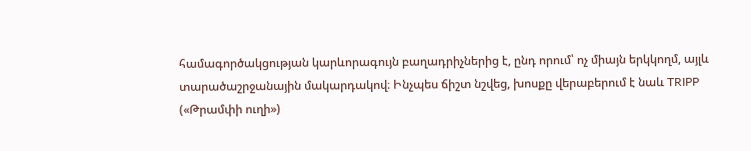համագործակցության կարևորագույն բաղադրիչներից է, ընդ որում՝ ոչ միայն երկկողմ, այլև տարածաշրջանային մակարդակով։ Ինչպես ճիշտ նշվեց, խոսքը վերաբերում է նաև TRIPP («Թրամփի ուղի»)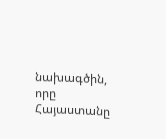նախագծին, որը Հայաստանը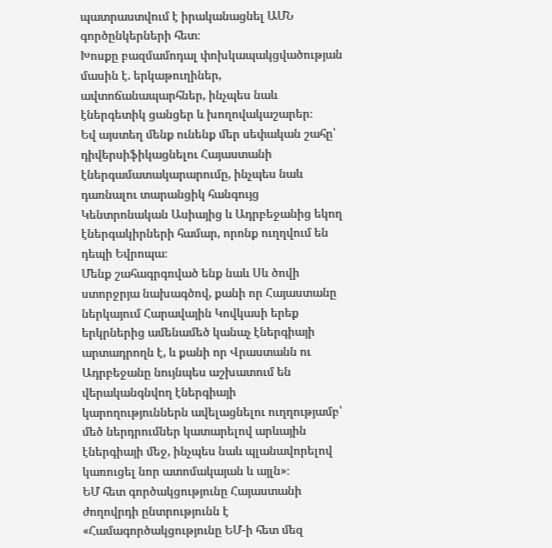պատրաստվում է իրականացնել ԱՄՆ գործընկերների հետ։
Խոսքը բազմամոդալ փոխկապակցվածության մասին է. երկաթուղիներ, ավտոճանապարհներ, ինչպես նաև էներգետիկ ցանցեր և խողովակաշարեր։
Եվ այստեղ մենք ունենք մեր սեփական շահը՝ դիվերսիֆիկացնելու Հայաստանի էներգամատակարարումը, ինչպես նաև դառնալու տարանցիկ հանգույց Կենտրոնական Ասիայից և Ադրբեջանից եկող էներգակիրների համար, որոնք ուղղվում են դեպի Եվրոպա։
Մենք շահագրգռված ենք նաև Սև ծովի ստորջրյա նախագծով, քանի որ Հայաստանը ներկայում Հարավային Կովկասի երեք երկրներից ամենամեծ կանաչ էներգիայի արտադրողն է, և քանի որ Վրաստանն ու Ադրբեջանը նույնպես աշխատում են վերականգնվող էներգիայի կարողություններն ավելացնելու ուղղությամբ՝ մեծ ներդրումներ կատարելով արևային էներգիայի մեջ, ինչպես նաև պլանավորելով կառուցել նոր ատոմակայան և այլն»։
ԵՄ հետ գործակցությունը Հայաստանի ժողովրդի ընտրությունն է
«Համագործակցությունը ԵՄ-ի հետ մեզ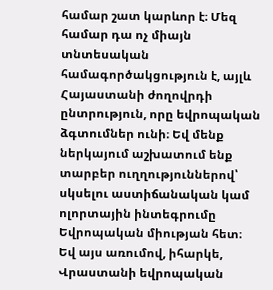համար շատ կարևոր է։ Մեզ համար դա ոչ միայն տնտեսական համագործակցություն է, այլև Հայաստանի ժողովրդի ընտրություն, որը եվրոպական ձգտումներ ունի։ Եվ մենք ներկայում աշխատում ենք տարբեր ուղղություններով՝ սկսելու աստիճանական կամ ոլորտային ինտեգրումը Եվրոպական միության հետ։
Եվ այս առումով, իհարկե, Վրաստանի եվրոպական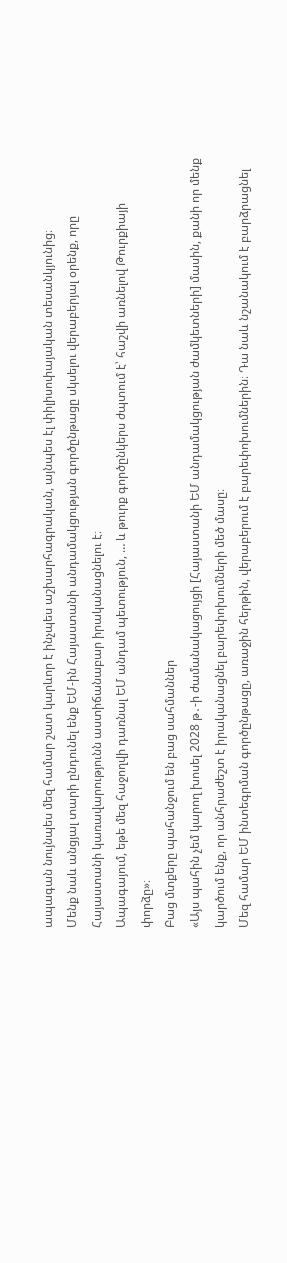ապագան նույնպես մեզ համար շատ կարևոր է ինչպես աշխարհագրական, այնպես էլ փիլիսոփայական տեսանկյունից։
Մենք նաև անցյալ տարի ընդունել ենք ԵՄ-ին Հայաստանի անդամակցության գործընթացը սկսելու վերաբերյալ օրենք, որը Հայաստանի կառավարությունն աստիճանաբար իրականացնելու է։
Ապագայում, եթե մեզ հաջողվի դառնալ ԵՄ անդամ պետություն, … և թուրք գործընկերս ժպտում է՝ հաշվի առնելով Թուրքիայի փորձը»։
Բաց մտքերը պահանջում են բաց սահմաններ
«Այս պահին չեմ կարող խոսել 2028 թ․-ի ժամանակացույցի [Հայաստանի ԵՄ անդամակցության ժամկետների] մասին, քանի որ մենք կարծում ենք, որ անհրաժեշտ է իրականացնել բարեփոխումների մեծ մասը։
Մեզ համար ԵՄ ինտեգրման գործընթացը, առաջին հերթին, վերաբերում է բարեփոխումներին։ Դա նաև նշանակում է բարձրացնել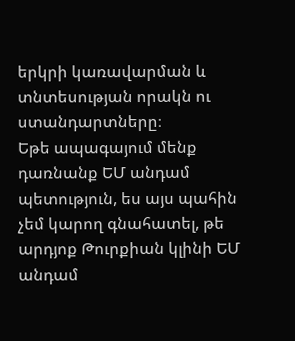երկրի կառավարման և տնտեսության որակն ու ստանդարտները։
Եթե ապագայում մենք դառնանք ԵՄ անդամ պետություն, ես այս պահին չեմ կարող գնահատել, թե արդյոք Թուրքիան կլինի ԵՄ անդամ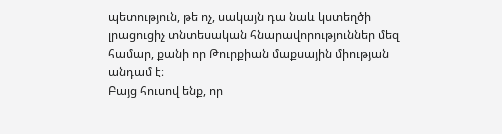պետություն, թե ոչ, սակայն դա նաև կստեղծի լրացուցիչ տնտեսական հնարավորություններ մեզ համար, քանի որ Թուրքիան մաքսային միության անդամ է։
Բայց հուսով ենք, որ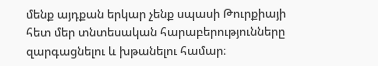մենք այդքան երկար չենք սպասի Թուրքիայի հետ մեր տնտեսական հարաբերությունները զարգացնելու և խթանելու համար։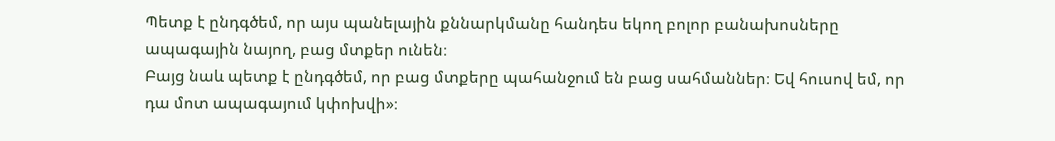Պետք է ընդգծեմ, որ այս պանելային քննարկմանը հանդես եկող բոլոր բանախոսները ապագային նայող, բաց մտքեր ունեն։
Բայց նաև պետք է ընդգծեմ, որ բաց մտքերը պահանջում են բաց սահմաններ։ Եվ հուսով եմ, որ դա մոտ ապագայում կփոխվի»։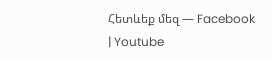Հետևեք մեզ — Facebook | Youtube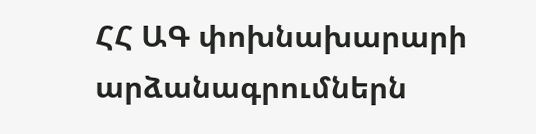ՀՀ ԱԳ փոխնախարարի արձանագրումներն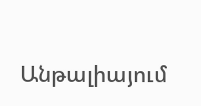Անթալիայում